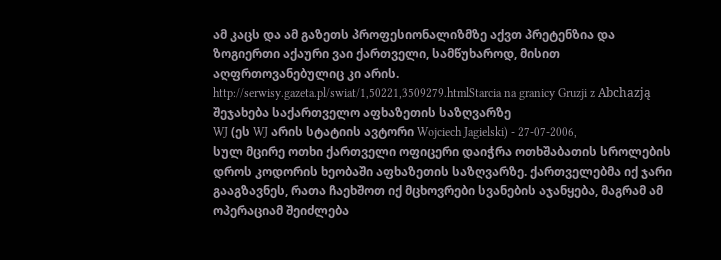ამ კაცს და ამ გაზეთს პროფესიონალიზმზე აქვთ პრეტენზია და ზოგიერთი აქაური ვაი ქართველი, სამწუხაროდ, მისით აღფრთოვანებულიც კი არის.
http://serwisy.gazeta.pl/swiat/1,50221,3509279.htmlStarcia na granicy Gruzji z Abchazją
შეჯახება საქართველო აფხაზეთის საზღვარზე
WJ (ეს WJ არის სტატიის ავტორი Wojciech Jagielski) - 27-07-2006,
სულ მცირე ოთხი ქართველი ოფიცერი დაიჭრა ოთხშაბათის სროლების დროს კოდორის ხეობაში აფხაზეთის საზღვარზე. ქართველებმა იქ ჯარი გააგზავნეს, რათა ჩაეხშოთ იქ მცხოვრები სვანების აჯანყება, მაგრამ ამ ოპერაციამ შეიძლება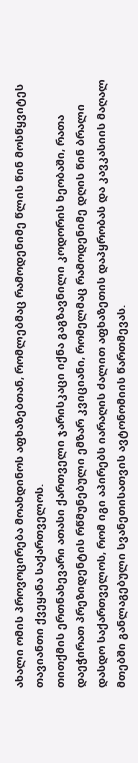ახალი ომის პროვოცირება მოახდინოს აფხაზებთან, რომლებმაც რამოდენიმე წლის წინ მოსწყვიტეს თავიანთი ქვეყანა საქართველოს.
თითქმის ერთნახევარი ათასი ქართველი ჯარისკაცი იქნა გაგზავნილი კოდორის ხეობაში, რათა დაეჭირათ პრეზიდენტის რწმუნებული ემზარ კვიციანი, რომელმაც რამოდენიმე დღის წინ ბრალი დასდო საქართველოს, რომ იგი აპირებს იარაღის ძალით აფხაზეთის დაპყრობას და კავკასიის მაღალ მთებში განლაგებული სვანეთისათვის ავტონომიის წართმევას.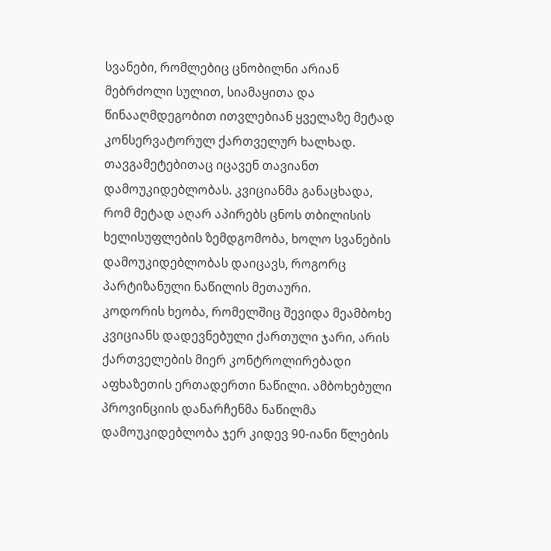სვანები, რომლებიც ცნობილნი არიან მებრძოლი სულით, სიამაყითა და წინააღმდეგობით ითვლებიან ყველაზე მეტად კონსერვატორულ ქართველურ ხალხად. თავგამეტებითაც იცავენ თავიანთ დამოუკიდებლობას. კვიციანმა განაცხადა, რომ მეტად აღარ აპირებს ცნოს თბილისის ხელისუფლების ზემდგომობა, ხოლო სვანების დამოუკიდებლობას დაიცავს, როგორც პარტიზანული ნაწილის მეთაური.
კოდორის ხეობა, რომელშიც შევიდა მეამბოხე კვიციანს დადევნებული ქართული ჯარი, არის ქართველების მიერ კონტროლირებადი აფხაზეთის ერთადერთი ნაწილი. ამბოხებული პროვინციის დანარჩენმა ნაწილმა დამოუკიდებლობა ჯერ კიდევ 90-იანი წლების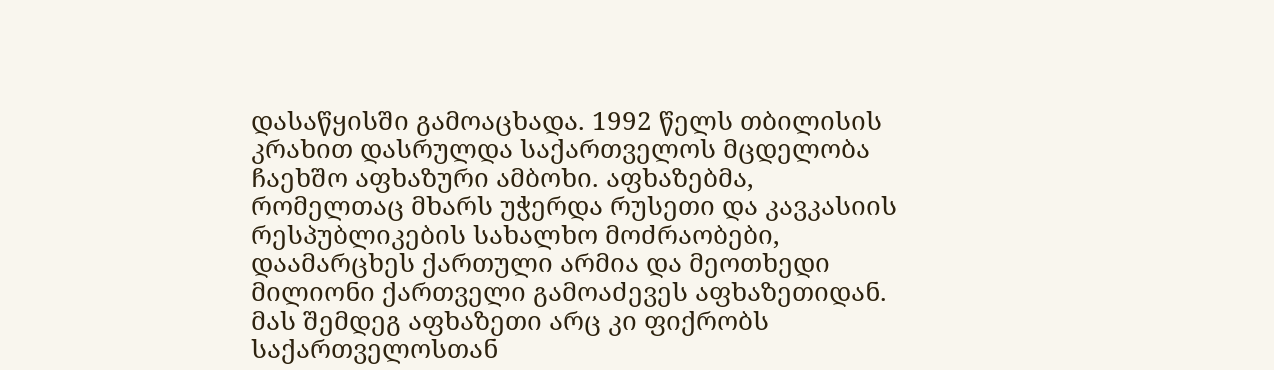დასაწყისში გამოაცხადა. 1992 წელს თბილისის კრახით დასრულდა საქართველოს მცდელობა ჩაეხშო აფხაზური ამბოხი. აფხაზებმა, რომელთაც მხარს უჭერდა რუსეთი და კავკასიის რესპუბლიკების სახალხო მოძრაობები, დაამარცხეს ქართული არმია და მეოთხედი მილიონი ქართველი გამოაძევეს აფხაზეთიდან. მას შემდეგ აფხაზეთი არც კი ფიქრობს საქართველოსთან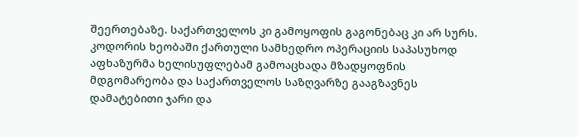შეერთებაზე. საქართველოს კი გამოყოფის გაგონებაც კი არ სურს.
კოდორის ხეობაში ქართული სამხედრო ოპერაციის საპასუხოდ აფხაზურმა ხელისუფლებამ გამოაცხადა მზადყოფნის მდგომარეობა და საქართველოს საზღვარზე გააგზავნეს დამატებითი ჯარი და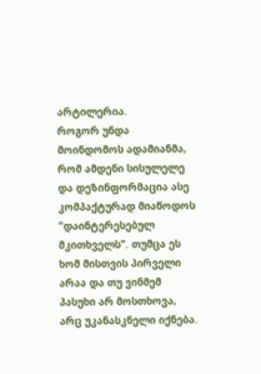არტილერია.
როგორ უნდა მოინდომოს ადამიანმა, რომ ამდენი სისულელე და დეზინფორმაცია ასე კომპაქტურად მიაწოდოს "დაინტერესებულ მკითხველს". თუმცა ეს ხომ მისთვის პირველი არაა და თუ ვინმემ პასუხი არ მოსთხოვა, არც უკანასკნელი იქნება.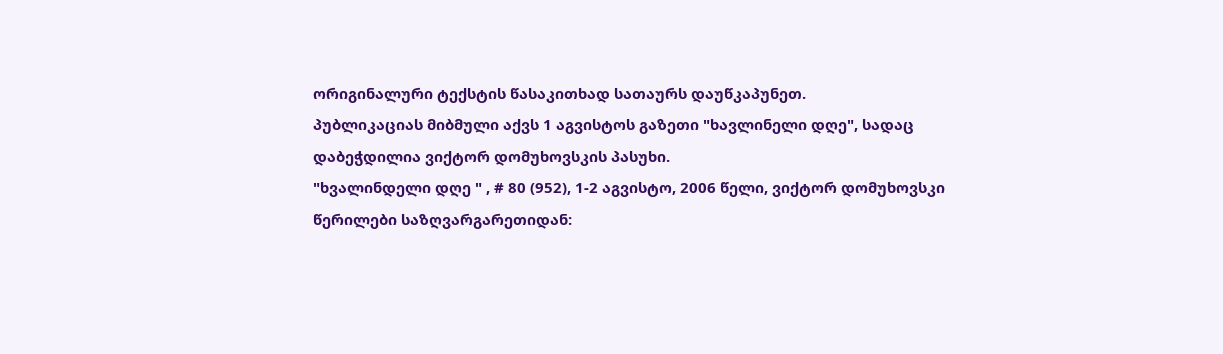ორიგინალური ტექსტის წასაკითხად სათაურს დაუწკაპუნეთ.
პუბლიკაციას მიბმული აქვს 1 აგვისტოს გაზეთი "ხავლინელი დღე", სადაც დაბეჭდილია ვიქტორ დომუხოვსკის პასუხი.
"ხვალინდელი დღე " , # 80 (952), 1-2 აგვისტო, 2006 წელი, ვიქტორ დომუხოვსკი
წერილები საზღვარგარეთიდან: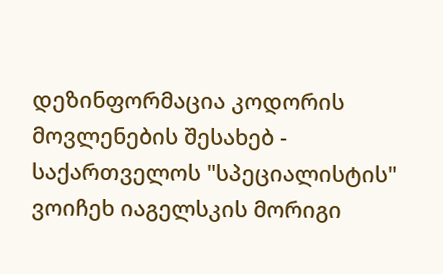დეზინფორმაცია კოდორის მოვლენების შესახებ - საქართველოს "სპეციალისტის" ვოიჩეხ იაგელსკის მორიგი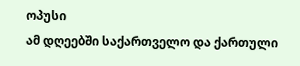ოპუსი
ამ დღეებში საქართველო და ქართული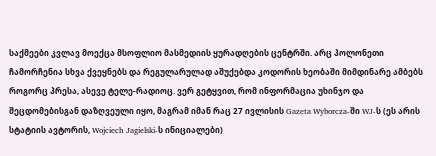საქმეები კვლავ მოექცა მსოფლიო მასმედიის ყურადღების ცენტრში. არც პოლონეთი ჩამორჩენია სხვა ქვეყნებს და რეგულარულად აშუქებდა კოდორის ხეობაში მიმდინარე ამბებს როგორც პრესა, ასევე ტელე-რადიოც. ვერ გეტყვით, რომ ინფორმაცია უხინჯო და შეცდომებისგან დაზღვეული იყო, მაგრამ იმან რაც 27 ივლისის Gazeta Wyborcza-ში WJ-ს (ეს არის სტატიის ავტორის, Wojciech Jagielski-ს ინიციალები)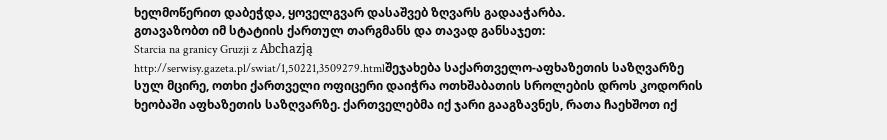ხელმოწერით დაბეჭდა, ყოველგვარ დასაშვებ ზღვარს გადააჭარბა.
გთავაზობთ იმ სტატიის ქართულ თარგმანს და თავად განსაჯეთ:
Starcia na granicy Gruzji z Abchazją
http://serwisy.gazeta.pl/swiat/1,50221,3509279.htmlშეჯახება საქართველო-აფხაზეთის საზღვარზე
სულ მცირე, ოთხი ქართველი ოფიცერი დაიჭრა ოთხშაბათის სროლების დროს კოდორის ხეობაში აფხაზეთის საზღვარზე. ქართველებმა იქ ჯარი გააგზავნეს, რათა ჩაეხშოთ იქ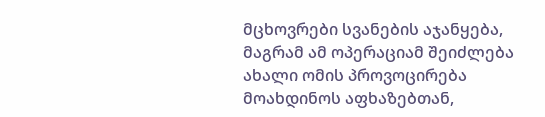მცხოვრები სვანების აჯანყება, მაგრამ ამ ოპერაციამ შეიძლება ახალი ომის პროვოცირება მოახდინოს აფხაზებთან,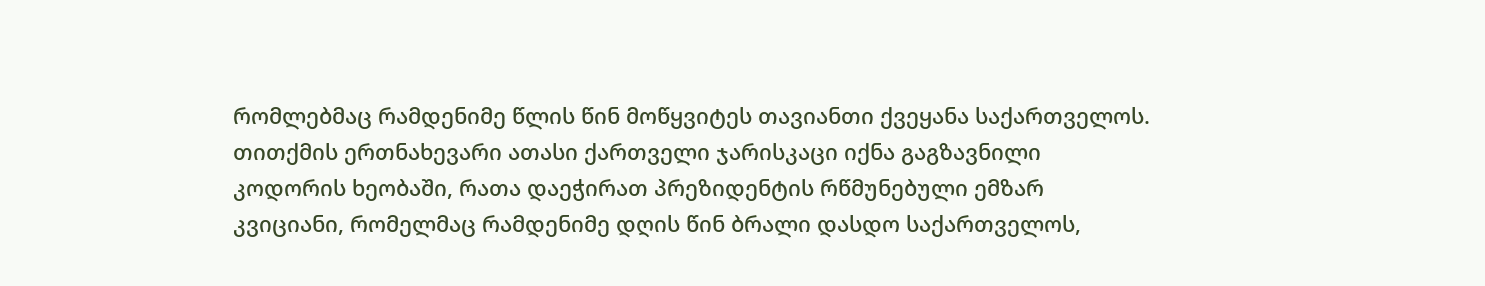რომლებმაც რამდენიმე წლის წინ მოწყვიტეს თავიანთი ქვეყანა საქართველოს.
თითქმის ერთნახევარი ათასი ქართველი ჯარისკაცი იქნა გაგზავნილი კოდორის ხეობაში, რათა დაეჭირათ პრეზიდენტის რწმუნებული ემზარ კვიციანი, რომელმაც რამდენიმე დღის წინ ბრალი დასდო საქართველოს,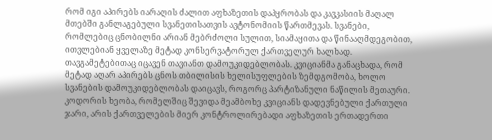რომ იგი აპირებს იარაღის ძალით აფხაზეთის დაპყრობას და კავკასიის მაღალ მთებში განლაგებული სვანეთისათვის ავტონომიის წართმევას. სვანები, რომლებიც ცნობილნი არიან მებრძოლი სულით, სიამაყითა და წინააღმდეგობით, ითვლებიან ყველაზე მეტად კონსერვატორულ ქართველურ ხალხად. თავგამეტებითაც იცავენ თავიანთ დამოუკიდებლობას. კვიციანმა განაცხადა, რომ მეტად აღარ აპირებს ცნოს თბილისის ხელისუფლების ზემდგომობა, ხოლო სვანების დამოუკიდებლობას დაიცავს, როგორც პარტიზანული ნაწილის მეთაური.
კოდორის ხეობა, რომელშიც შევიდა მეამბოხე კვიციანს დადევნებული ქართული ჯარი, არის ქართველების მიერ კონტროლირებადი აფხაზეთის ერთადერთი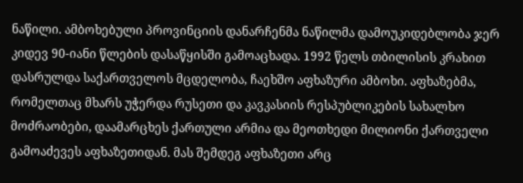ნაწილი. ამბოხებული პროვინციის დანარჩენმა ნაწილმა დამოუკიდებლობა ჯერ კიდევ 90-იანი წლების დასაწყისში გამოაცხადა. 1992 წელს თბილისის კრახით დასრულდა საქართველოს მცდელობა, ჩაეხშო აფხაზური ამბოხი. აფხაზებმა, რომელთაც მხარს უჭერდა რუსეთი და კავკასიის რესპუბლიკების სახალხო მოძრაობები, დაამარცხეს ქართული არმია და მეოთხედი მილიონი ქართველი გამოაძევეს აფხაზეთიდან. მას შემდეგ აფხაზეთი არც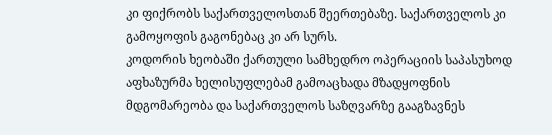კი ფიქრობს საქართველოსთან შეერთებაზე. საქართველოს კი გამოყოფის გაგონებაც კი არ სურს.
კოდორის ხეობაში ქართული სამხედრო ოპერაციის საპასუხოდ აფხაზურმა ხელისუფლებამ გამოაცხადა მზადყოფნის მდგომარეობა და საქართველოს საზღვარზე გააგზავნეს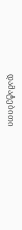დამატებითი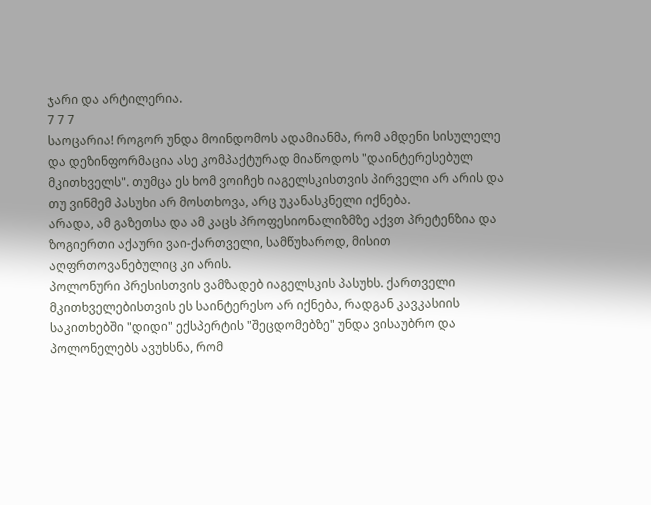ჯარი და არტილერია.
7 7 7
საოცარია! როგორ უნდა მოინდომოს ადამიანმა, რომ ამდენი სისულელე და დეზინფორმაცია ასე კომპაქტურად მიაწოდოს "დაინტერესებულ მკითხველს". თუმცა ეს ხომ ვოიჩეხ იაგელსკისთვის პირველი არ არის და თუ ვინმემ პასუხი არ მოსთხოვა, არც უკანასკნელი იქნება.
არადა, ამ გაზეთსა და ამ კაცს პროფესიონალიზმზე აქვთ პრეტენზია და ზოგიერთი აქაური ვაი-ქართველი, სამწუხაროდ, მისით აღფრთოვანებულიც კი არის.
პოლონური პრესისთვის ვამზადებ იაგელსკის პასუხს. ქართველი მკითხველებისთვის ეს საინტერესო არ იქნება, რადგან კავკასიის საკითხებში "დიდი" ექსპერტის "შეცდომებზე" უნდა ვისაუბრო და პოლონელებს ავუხსნა, რომ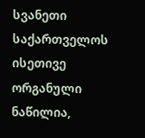სვანეთი საქართველოს ისეთივე ორგანული ნაწილია,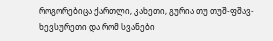როგორებიცა ქართლი, კახეთი, გურია თუ თუშ-ფშავ-ხევსურეთი და რომ სვანები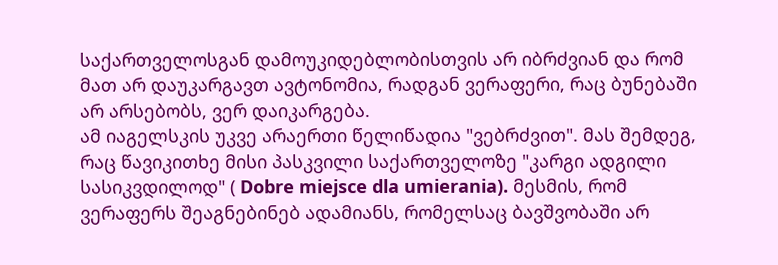საქართველოსგან დამოუკიდებლობისთვის არ იბრძვიან და რომ მათ არ დაუკარგავთ ავტონომია, რადგან ვერაფერი, რაც ბუნებაში არ არსებობს, ვერ დაიკარგება.
ამ იაგელსკის უკვე არაერთი წელიწადია "ვებრძვით". მას შემდეგ, რაც წავიკითხე მისი პასკვილი საქართველოზე "კარგი ადგილი სასიკვდილოდ" ( Dobre miejsce dla umierania). მესმის, რომ ვერაფერს შეაგნებინებ ადამიანს, რომელსაც ბავშვობაში არ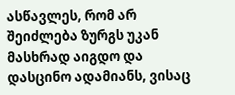ასწავლეს, რომ არ შეიძლება ზურგს უკან მასხრად აიგდო და დასცინო ადამიანს, ვისაც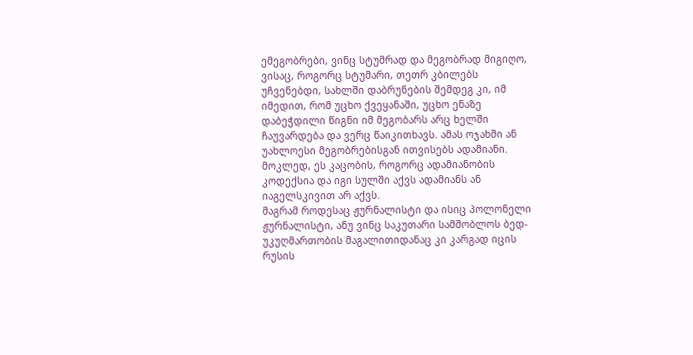ემეგობრები, ვინც სტუმრად და მეგობრად მიგიღო, ვისაც, როგორც სტუმარი, თეთრ კბილებს უჩვენებდი, სახლში დაბრუნების შემდეგ კი, იმ იმედით, რომ უცხო ქვეყანაში, უცხო ენაზე დაბეჭდილი წიგნი იმ მეგობარს არც ხელში ჩაუვარდება და ვერც წაიკითხავს. ამას ოჯახში ან უახლოესი მეგობრებისგან ითვისებს ადამიანი. მოკლედ, ეს კაცობის, როგორც ადამიანობის კოდექსია და იგი სულში აქვს ადამიანს ან იაგელსკივით არ აქვს.
მაგრამ როდესაც ჟურნალისტი და ისიც პოლონელი ჟურნალისტი, ანუ ვინც საკუთარი სამშობლოს ბედ-უკუღმართობის მაგალითიდანაც კი კარგად იცის რუსის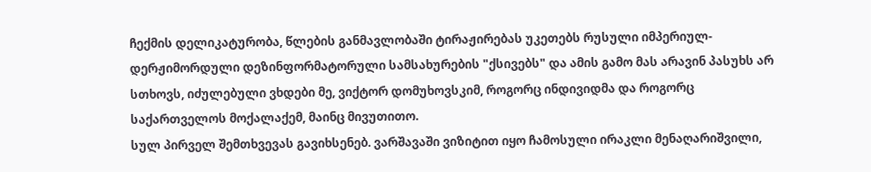ჩექმის დელიკატურობა, წლების განმავლობაში ტირაჟირებას უკეთებს რუსული იმპერიულ-დერჟიმორდული დეზინფორმატორული სამსახურების "ქსივებს" და ამის გამო მას არავინ პასუხს არ სთხოვს, იძულებული ვხდები მე, ვიქტორ დომუხოვსკიმ, როგორც ინდივიდმა და როგორც საქართველოს მოქალაქემ, მაინც მივუთითო.
სულ პირველ შემთხვევას გავიხსენებ. ვარშავაში ვიზიტით იყო ჩამოსული ირაკლი მენაღარიშვილი,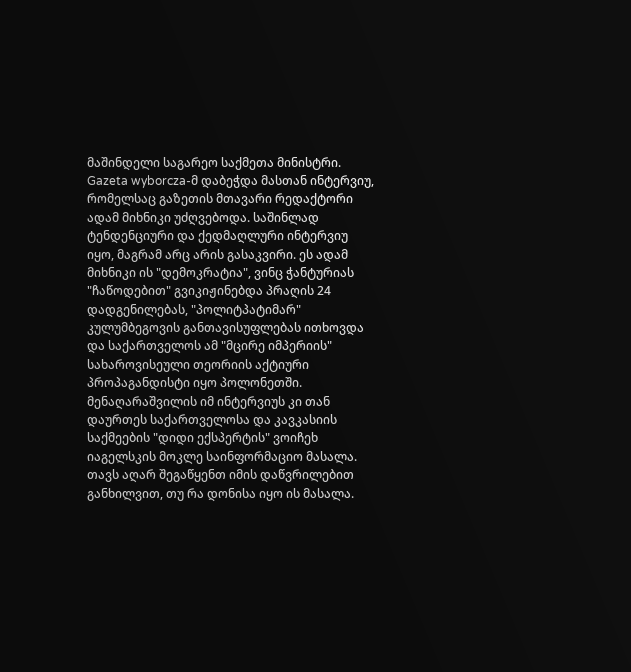მაშინდელი საგარეო საქმეთა მინისტრი. Gazeta wyborcza-მ დაბეჭდა მასთან ინტერვიუ, რომელსაც გაზეთის მთავარი რედაქტორი ადამ მიხნიკი უძღვებოდა. საშინლად ტენდენციური და ქედმაღლური ინტერვიუ იყო, მაგრამ არც არის გასაკვირი. ეს ადამ მიხნიკი ის "დემოკრატია", ვინც ჭანტურიას "ჩაწოდებით" გვიკიჟინებდა პრაღის 24 დადგენილებას, "პოლიტპატიმარ" კულუმბეგოვის განთავისუფლებას ითხოვდა და საქართველოს ამ "მცირე იმპერიის" სახაროვისეული თეორიის აქტიური პროპაგანდისტი იყო პოლონეთში.
მენაღარაშვილის იმ ინტერვიუს კი თან დაურთეს საქართველოსა და კავკასიის საქმეების "დიდი ექსპერტის" ვოიჩეხ იაგელსკის მოკლე საინფორმაციო მასალა. თავს აღარ შეგაწყენთ იმის დაწვრილებით განხილვით, თუ რა დონისა იყო ის მასალა.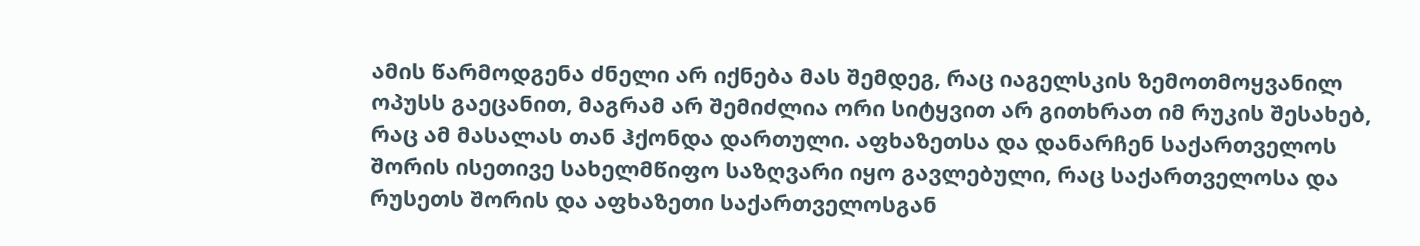ამის წარმოდგენა ძნელი არ იქნება მას შემდეგ, რაც იაგელსკის ზემოთმოყვანილ ოპუსს გაეცანით, მაგრამ არ შემიძლია ორი სიტყვით არ გითხრათ იმ რუკის შესახებ, რაც ამ მასალას თან ჰქონდა დართული. აფხაზეთსა და დანარჩენ საქართველოს შორის ისეთივე სახელმწიფო საზღვარი იყო გავლებული, რაც საქართველოსა და რუსეთს შორის და აფხაზეთი საქართველოსგან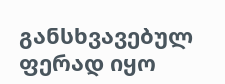განსხვავებულ ფერად იყო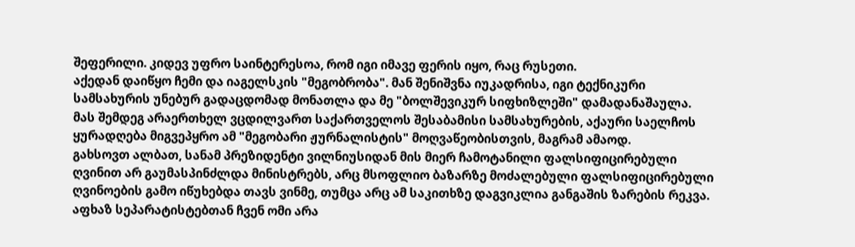შეფერილი. კიდევ უფრო საინტერესოა, რომ იგი იმავე ფერის იყო, რაც რუსეთი.
აქედან დაიწყო ჩემი და იაგელსკის "მეგობრობა". მან შენიშვნა იუკადრისა, იგი ტექნიკური სამსახურის უნებურ გადაცდომად მონათლა და მე "ბოლშევიკურ სიფხიზლეში" დამადანაშაულა.
მას შემდეგ არაერთხელ ვცდილვართ საქართველოს შესაბამისი სამსახურების, აქაური საელჩოს ყურადღება მიგვეპყრო ამ "მეგობარი ჟურნალისტის" მოღვაწეობისთვის, მაგრამ ამაოდ.
გახსოვთ ალბათ, სანამ პრეზიდენტი ვილნიუსიდან მის მიერ ჩამოტანილი ფალსიფიცირებული ღვინით არ გაუმასპინძლდა მინისტრებს, არც მსოფლიო ბაზარზე მოძალებული ფალსიფიცირებული ღვინოების გამო იწუხებდა თავს ვინმე, თუმცა არც ამ საკითხზე დაგვიკლია განგაშის ზარების რეკვა.
აფხაზ სეპარატისტებთან ჩვენ ომი არა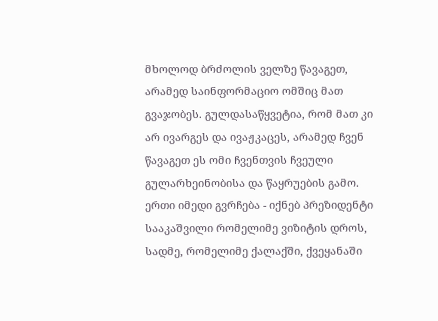მხოლოდ ბრძოლის ველზე წავაგეთ, არამედ საინფორმაციო ომშიც მათ გვაჯობეს. გულდასაწყვეტია, რომ მათ კი არ ივარგეს და ივაჟკაცეს, არამედ ჩვენ წავაგეთ ეს ომი ჩვენთვის ჩვეული გულარხეინობისა და წაყრუების გამო.
ერთი იმედი გვრჩება - იქნებ პრეზიდენტი სააკაშვილი რომელიმე ვიზიტის დროს, სადმე, რომელიმე ქალაქში, ქვეყანაში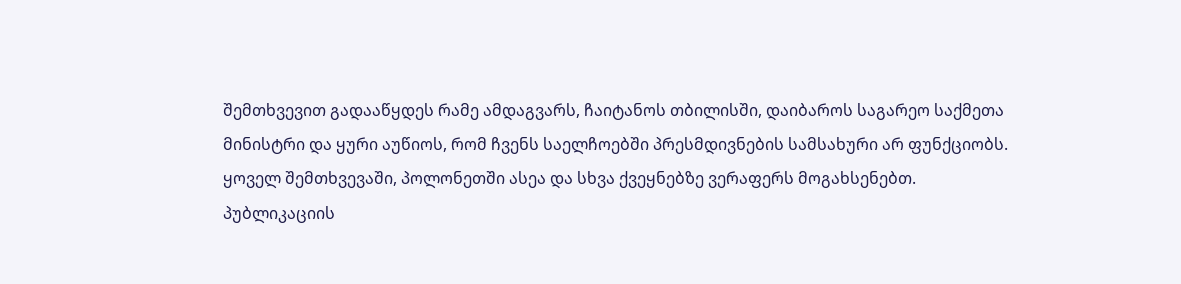შემთხვევით გადააწყდეს რამე ამდაგვარს, ჩაიტანოს თბილისში, დაიბაროს საგარეო საქმეთა მინისტრი და ყური აუწიოს, რომ ჩვენს საელჩოებში პრესმდივნების სამსახური არ ფუნქციობს. ყოველ შემთხვევაში, პოლონეთში ასეა და სხვა ქვეყნებზე ვერაფერს მოგახსენებთ.
პუბლიკაციის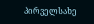პირველსახე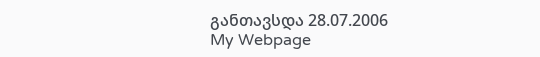განთავსდა 28.07.2006
My Webpage